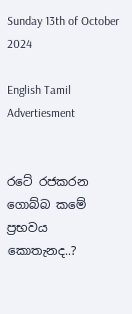Sunday 13th of October 2024

English Tamil
Advertiesment


රටේ රජකරන ගොබ්බ කමේ ප්‍රභවය කොතැනද..?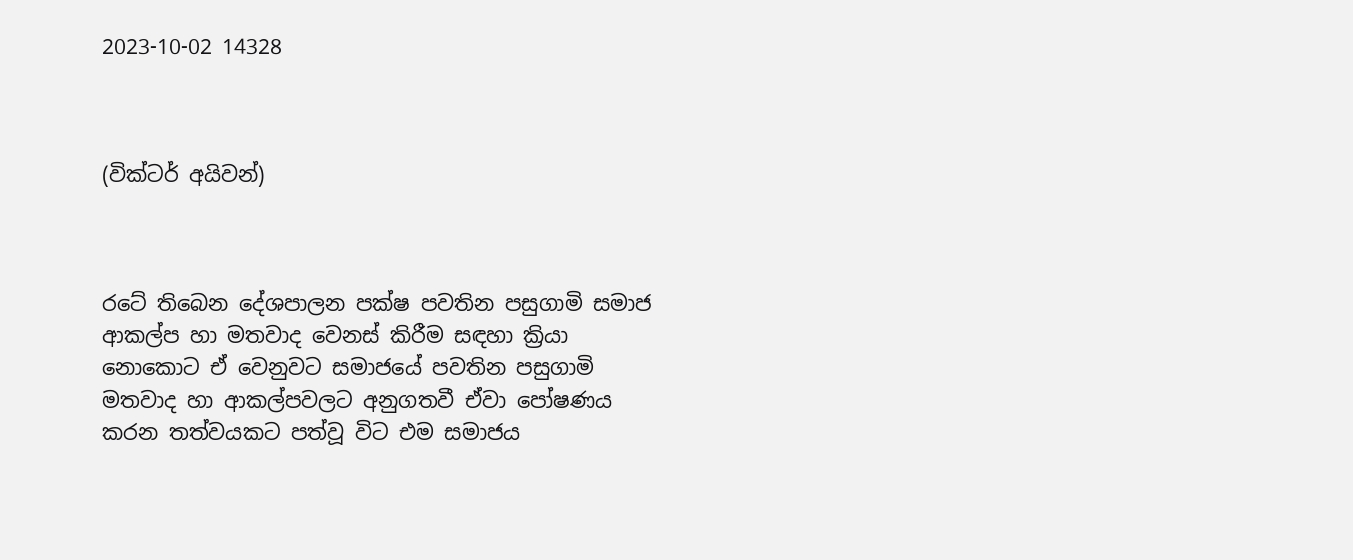2023-10-02 14328



(වික්ටර් අයිවන්)



රටේ තිබෙන දේශපාලන පක්ෂ පවතින පසුගාමි සමාජ ආකල්ප හා මතවාද වෙනස් කිරීම සඳහා ක්‍රියා නොකොට ඒ වෙනුවට සමාජයේ පවතින පසුගාමි මතවාද හා ආකල්පවලට අනුගතවී ඒවා පෝෂණය කරන තත්වයකට පත්වූ විට එම සමාජය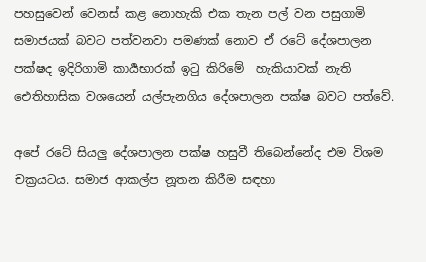පහසුවෙන් වෙනස් කළ නොහැකි එක තැන පල් වන පසුගාමි සමාජයක් බවට පත්වනවා පමණක් නොව ඒ රටේ දේශපාලන පක්ෂද ඉදිරිගාමි කාර්‍යභාරක් ඉටු කිරිමේ  හැකියාවක් නැති ඓතිහාසික වශයෙන් යල්පැනගිය දේශපාලන පක්ෂ බවට පත්වේ.

අපේ රටේ සියලු දේශපාලන පක්ෂ හසුවී තිබෙන්නේද එම විශම චක්‍රයටය. සමාජ ආකල්ප නූතන කිරීම සඳහා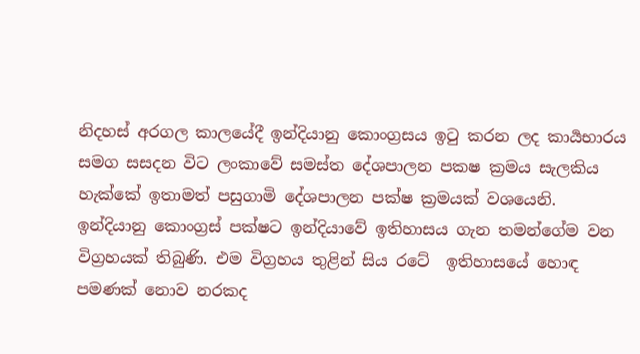නිදහස් අරගල කාලයේදී ඉන්දියානු කොංග්‍රසය ඉටු කරන ලද කාර්‍යභාරය සමග සසදන විට ලංකාවේ සමස්ත දේශපාලන පකෂ ක්‍රමය සැලකිය හැක්කේ ඉතාමත් පසුගාමි දේශපාලන පක්ෂ ක්‍රමයක් වශයෙනි. ඉන්දියානු කොංග්‍රස් පක්ෂට ඉන්දියාවේ ඉතිහාසය ගැන තමන්ගේම වන විග්‍රහයක් තිබුණි. එම විග්‍රහය තුළින් සිය රටේ  ඉතිහාසයේ හොඳ පමණක් නොව නරකද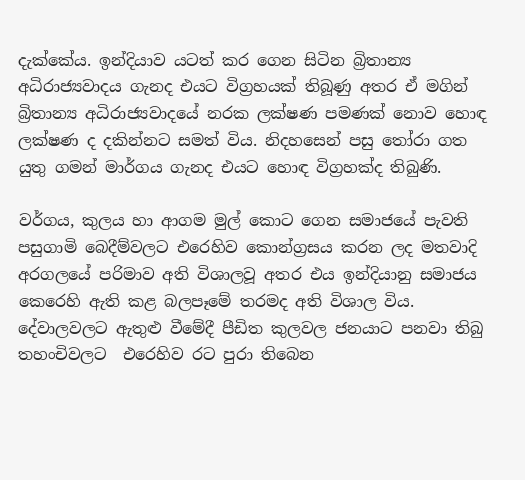දැක්කේය. ඉන්දියාව යටත් කර ගෙන සිටින බ්‍රිතාන්‍ය අධිරාජ්‍යවාදය ගැනද එයට විග්‍රහයක් තිබූණු අතර ඒ මගින්  බ්‍රිතාන්‍ය අධිරාජ්‍යවාදයේ නරක ලක්ෂණ පමණක් නොව හොඳ ලක්ෂණ ද දකින්නට සමත් විය. නිදහසෙන් පසු තෝරා ගත යුතු ගමන් මාර්ගය ගැනද එයට හොඳ විග්‍රහක්ද තිබුණි.

වර්ගය, කුලය හා ආගම මුල් කොට ගෙන සමාජයේ පැවති පසුගාමි බෙදීම්වලට එරෙහිව කොන්ග්‍රසය කරන ලද මතවාදි අරගලයේ පරිමාව අති විශාලවූ අතර එය ඉන්දියානු සමාජය කෙරෙහි ඇති කළ බලපෑමේ තරමද අති විශාල විය. දේවාලවලට ඇතුළු වීමේදී පීඩිත කුලවල ජනයාට පනවා තිබු තහංචිවලට  එරෙහිව රට පුරා තිබෙන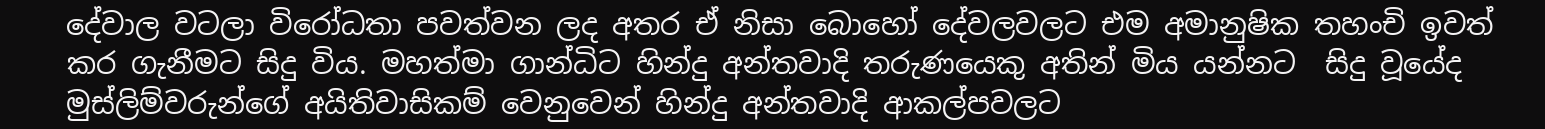දේවාල වටලා විරෝධතා පවත්වන ලද අතර ඒ නිසා බොහෝ දේවලවලට එම අමානුෂික තහංචි ඉවත් කර ගැනීමට සිදු විය. මහත්මා ගාන්ධිට හින්දු අන්තවාදි තරුණයෙකු අතින් මිය යන්නට  සිදු වූයේද මුස්ලිම්වරුන්ගේ අයිතිවාසිකම් වෙනුවෙන් හින්දු අන්තවාදි ආකල්පවලට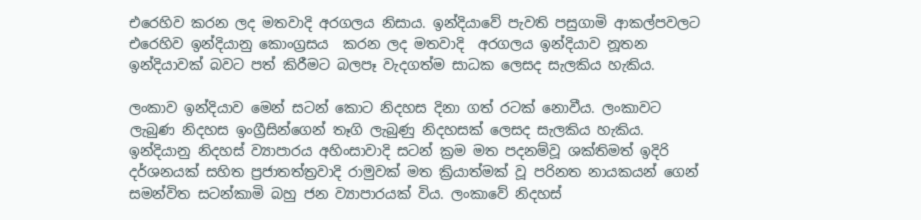එරෙහිව කරන ලද මතවාදි අරගලය නිසාය. ඉන්දියාවේ පැවති පසුගාමි ආකල්පවලට එරෙහිව ඉන්දියානු කොංග්‍රසය  කරන ලද මතවාදි  අරගලය ඉන්දියාව නූතන ඉන්දියාවක් බවට පත් කිරීමට බලපෑ වැදගත්ම සාධක ලෙසද සැලකිය හැකිය.

ලංකාව ඉන්දියාව මෙන් සටන් කොට නිදහස දිනා ගත් රටක් නොවීය. ලංකාවට ලැබුණ නිදහස ඉංග්‍රීසින්ගෙන් තෑගි ලැබුණු නිදහසක් ලෙසද සැලකිය හැකිය. ඉන්දියානු නිදහස් ව්‍යාපාරය අහිංසාවාදි සටන් ක්‍රම මත පදනම්වූ ශක්තිමත් ඉදිරි දර්ශනයක් සහිත ප්‍රජාතත්ත්‍රවාදි රාමුවක් මත ක්‍රියාත්මක් වූ පරිනත නායකයන් ගෙන් සමන්විත සටන්කාමි බහු ජන ව්‍යාපාරයක් විය. ලංකාවේ නිදහස්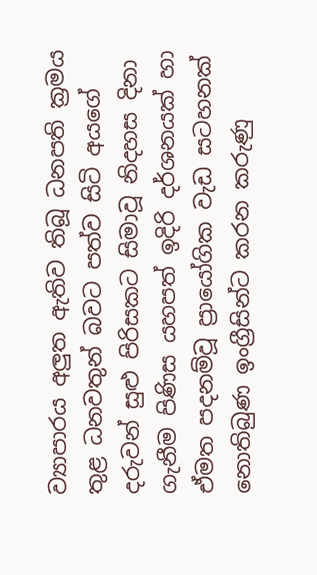ව්‍යාපාරය අලුත ඇතිව තිබූ ධනපති ක්‍රමය තුළ ධනවතුන් බවට පත්ව සිටි අයගේ දරුවන් සුළු පිරිසකට සිමාවූ නිදහස දිනා ගැනීම පිණිස යහපත් ඉදිරි දර්ශනයක් හා ඒමත පදනම්වූ ප්‍රායෝගික වැඩ සටහනක් නොතිබුණ ඉංග්‍රීසින්ට කරන කරුණු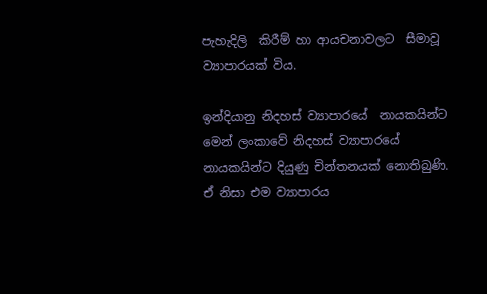පැහැදිලි  කිරීම් හා ආයචනාවලට  සීමාවූ ව්‍යාපාරයක් විය.

ඉන්දියානු නිදහස් ව්‍යාපාරයේ  නායකයින්ට මෙන් ලංකාවේ නිදහස් ව්‍යාපාරයේ නායකයින්ට දියුණු චින්තනයක් නොතිබුණි. ඒ නිසා එම ව්‍යාපාරය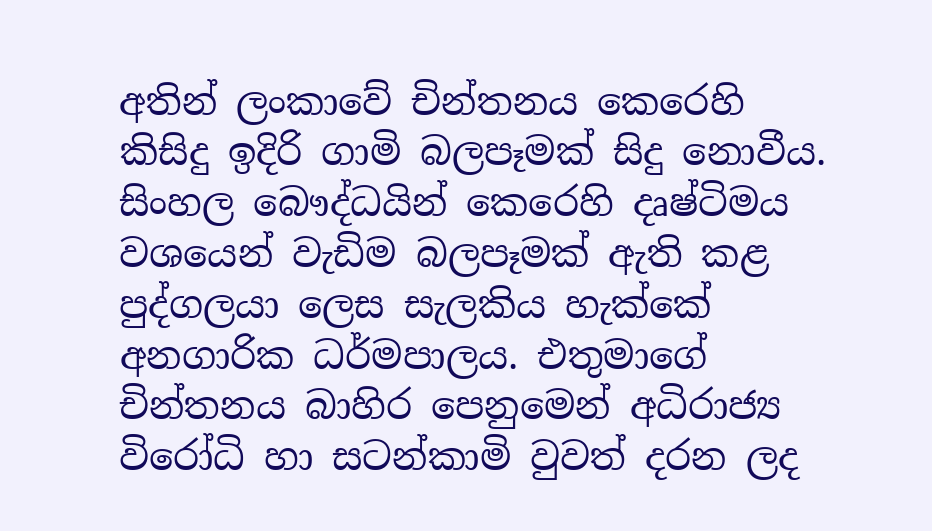අතින් ලංකාවේ චින්තනය කෙරෙහි  කිසිදු ඉදිරි ගාමි බලපෑමක් සිදු නොවීය. සිංහල බෞද්ධයින් කෙරෙහි දෘෂ්ටිමය වශයෙන් වැඩිම බලපෑමක් ඇති කළ පුද්ගලයා ලෙස සැලකිය හැක්කේ අනගාරික ධර්මපාලය. එතුමාගේ චින්තනය බාහිර පෙනුමෙන් අධිරාජ්‍ය විරෝධි හා සටන්කාමි වුවත් දරන ලද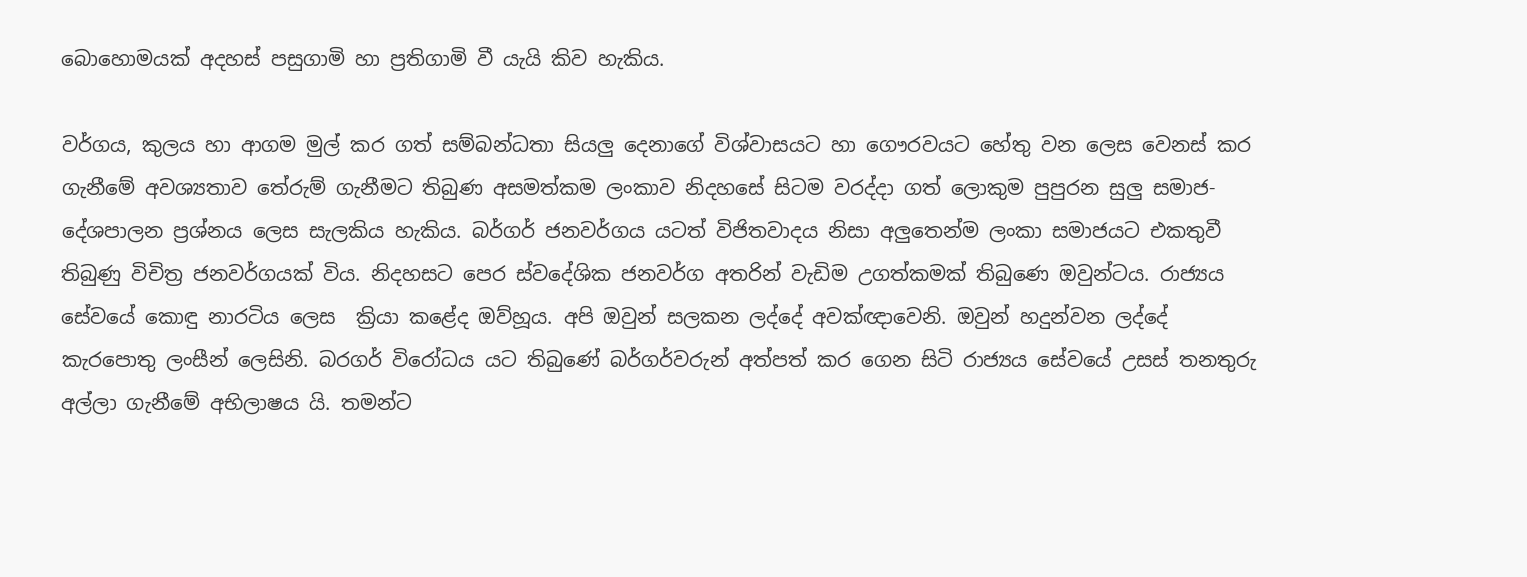බොහොමයක් අදහස් පසුගාමි හා ප්‍රතිගාමි වී යැයි කිව හැකිය.

වර්ගය, කුලය හා ආගම මුල් කර ගත් සම්බන්ධතා සියලු දෙනාගේ විශ්වාසයට හා ගෞරවයට හේතු වන ලෙස වෙනස් කර ගැනීමේ අවශ්‍යතාව තේරුම් ගැනීමට තිබුණ අසමත්කම ලංකාව නිදහසේ සිටම වරද්දා ගත් ලොකුම පුපුරන සුලු සමාජ- දේශපාලන ප්‍රශ්නය ලෙස සැලකිය හැකිය. බර්ගර් ජනවර්ගය යටත් විජිතවාදය නිසා අලුතෙන්ම ලංකා සමාජයට එකතුවී තිබුණු විචිත්‍ර ජනවර්ගයක් විය. නිදහසට පෙර ස්වදේශික ජනවර්ග අතරින් වැඩිම උගත්කමක් තිබුණෙ ඔවුන්ටය. රාජ්‍යය සේවයේ කොඳු නාරටිය ලෙස  ක්‍රියා කළේද ඔව්හූය. අපි ඔවුන් සලකන ලද්දේ අවක්ඥාවෙනි. ඔවුන් හදුන්වන ලද්දේ කැරපොතු ලංසීන් ලෙසිනි. බරගර් විරෝධය යට තිබුණේ බර්ගර්වරුන් අත්පත් කර ගෙන සිටි රාජ්‍යය සේවයේ උසස් තනතුරු අල්ලා ගැනීමේ අභිලාෂය යි. තමන්ට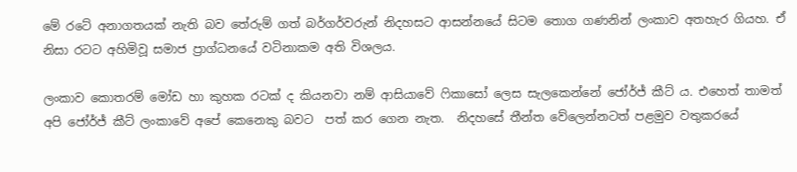මේ රටේ අනාගතයක් නැති බව තේරුම් ගත් බර්ගර්වරුන් නිදහසට ආසන්නයේ සිටම තොග ගණනින් ලංකාව අතහැර ගියහ. ඒ නිසා රටට අහිමිවූ සමාජ ප්‍රාග්ධනයේ වටිනාකම අති විශලය.

ලංකාව කොතරම් මෝඩ හා කුහක රටක් ද කියනවා නම් ආසියාවේ ෆිකාසෝ ලෙස සැලකෙන්නේ ජෝර්ජ් කීට්‍ ය. එහෙත් තාමත් අපි ජෝර්ජ් කීට් ලංකාවේ අපේ කෙනෙකු බවට  පත් කර ගෙන නැත.  නිදහසේ තීන්ත වේලෙන්නටත් පළමුව වතුකරයේ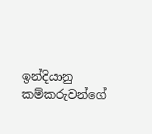ඉන්දියානු කම්කරුවන්ගේ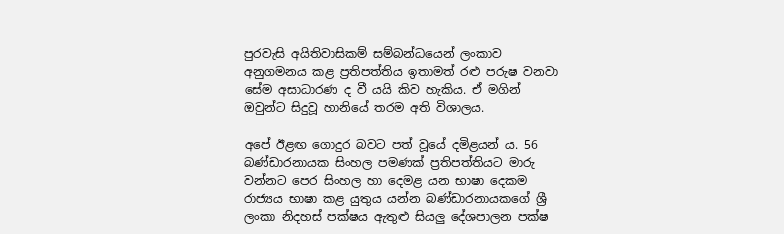පුරවැසි අයිතිවාසිකම් සම්බන්ධයෙන් ලංකාව අනුගමනය කළ ප්‍රතිපත්තිය ඉතාමත් රළු පරුෂ වනවා සේම අසාධාරණ ද වී යයි කිව හැකිය. ඒ මගින් ඔවුන්ට සිදුවූ හානියේ තරම අති විශාලය.

අපේ ඊළඟ ගොදුර බවට පත් වූයේ දමිළයන්‍ ය. 56 බණ්ඩාරනායක සිංහල පමණක් ප්‍රතිපත්තියට මාරු වන්නට පෙර සිංහල හා දෙමළ යන භාෂා දෙකම රාජ්‍යය භාෂා කළ යුතුය යන්න බණ්ඩාරනායකගේ ශ්‍රී ලංකා නිදහස් පක්ෂය ඇතුළු සියලු දේශපාලන පක්ෂ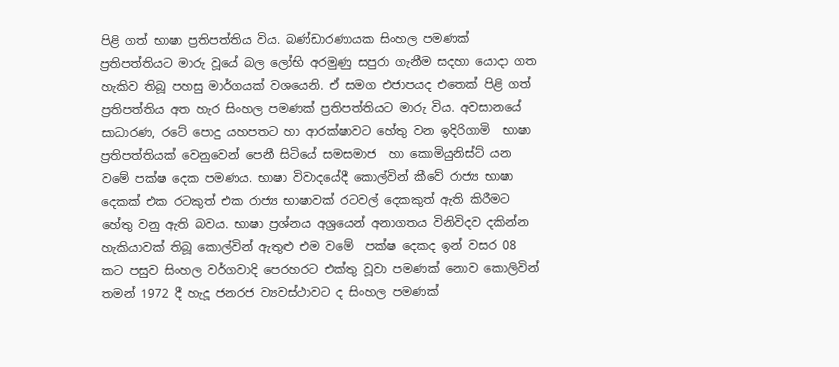පිළි ගත් භාෂා ප්‍රතිපත්තිය විය. බණ්ඩාරණායක සිංහල පමණක් ප්‍රතිපත්තියට මාරු වූයේ බල ලෝභි අරමුණු සපුරා ගැනීම සදහා යොදා ගත හැකිව තිබූ පහසු මාර්ගයක් වශයෙනි. ඒ සමග එජාපයද එතෙක් පිළි ගත් ප්‍රතිපත්තිය අත හැර සිංහල පමණක් ප්‍රතිපත්තියට මාරු විය. අවසානයේ සාධාරණ, රටේ පොදු යහපතට හා ආරක්ෂාවට හේතු වන ඉදිරිගාමි  භාෂා ප්‍රතිපත්තියක් වෙනුවෙන් පෙනී සිටියේ සමසමාජ  හා කොමියුනිස්ට් යන වමේ පක්ෂ දෙක පමණය. භාෂා විවාදයේදී කොල්වින් කීවේ රාජ්‍ය භාෂා දෙකක් එක රටකුත් එක රාජ්‍ය භාෂාවක් රටවල් දෙකකුත් ඇති කිරීමට හේතු වනු ඇති බවය. භාෂා ප්‍රශ්නය අශ්‍රයෙන් අනාගතය විනිවිදව දකින්න හැකියාවක් තිබූ කොල්වින් ඇතුළු එම වමේ  පක්ෂ දෙකද ඉන් වසර 08 කට පසුව සිංහල වර්ගවාදි පෙරහරට එක්තු වූවා පමණක් නොව කොලිවින් තමන් 1972 දී හැදූ ජනරජ ව්‍යවස්ථාවට ද සිංහල පමණක්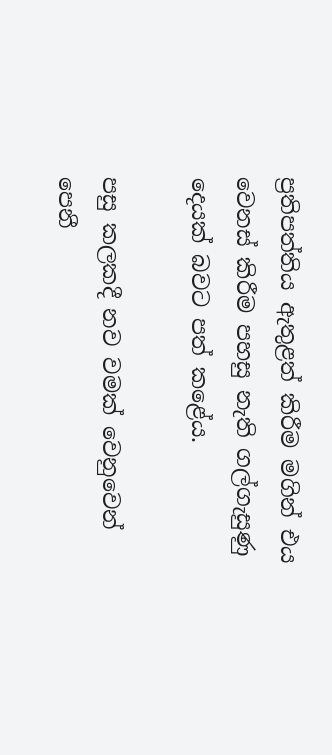ප්‍රතිපත්තිය ඇතුළත් කිරීම මගින් එය වෙනස් කිරීම පහසු නැති ගල්ගැසුණු දෙයක් බවට පත් කළේය.

පසු කලකදී නව වමක් වෙනුවෙන් පෙනී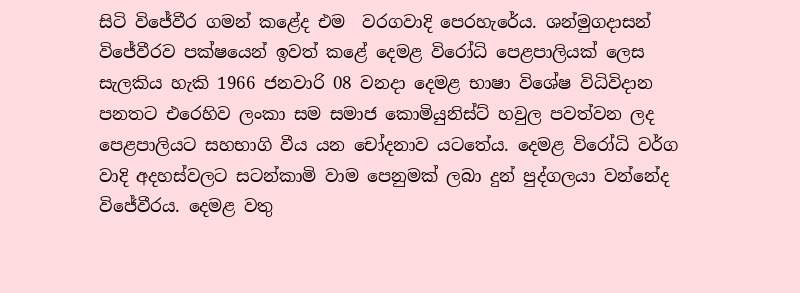සිටි විජේවීර ගමන් කළේද එම  වරගවාදි පෙරහැරේය. ශන්මුගදාසන් විජේවීරව පක්ෂයෙන් ඉවත් කළේ දෙමළ විරෝධි පෙළපාලියක් ලෙස සැලකිය හැකි 1966 ජනවාරි 08 වනදා දෙමළ භාෂා විශේෂ විධිවිදාන පනතට එරෙහිව ලංකා සම සමාජ කොමියුනිස්ට් හවුල පවත්වන ලද පෙළපාලියට සහභාගි වීය යන චෝදනාව යටතේය. දෙමළ විරෝධි වර්ග වාදි අදහස්වලට සටන්කාමි වාම පෙනුමක් ලබා දුන් පුද්ගලයා වන්නේද විජේවීරය. දෙමළ වතු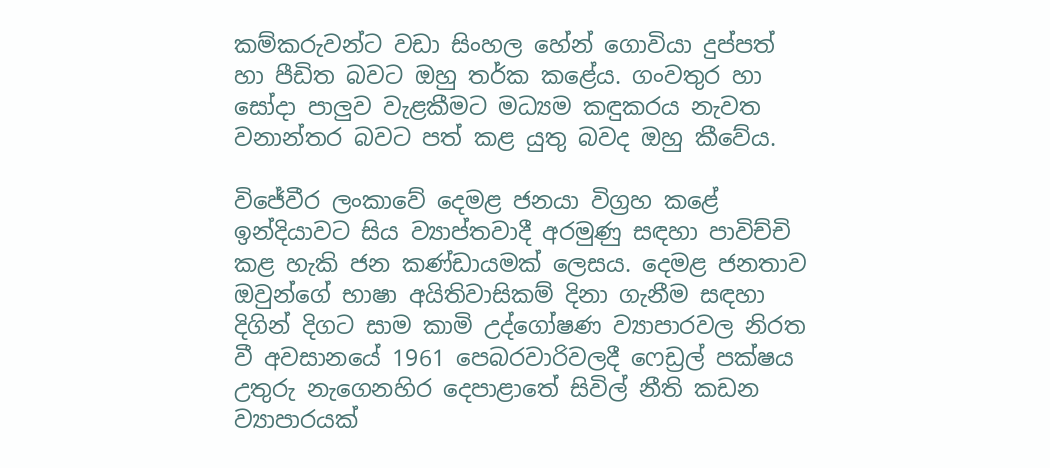කම්කරුවන්ට වඩා සිංහල හේන් ගොවියා දුප්පත් හා පීඩිත බවට ඔහු තර්ක කළේය. ගංවතුර හා සෝදා පාලුව වැළකීමට මධ්‍යම කඳුකරය නැවත වනාන්තර බවට පත් කළ යුතු බවද ඔහු කීවේය.

විජේවීර ලංකාවේ දෙමළ ජනයා විග්‍රහ කළේ ඉන්දියාවට සිය ව්‍යාප්තවාදී අරමුණු සඳහා පාවිච්චි කළ හැකි ජන කණ්ඩායමක් ලෙසය. දෙමළ ජනතාව ඔවුන්ගේ භාෂා අයිතිවාසිකම් දිනා ගැනීම සඳහා දිගින් දිගට සාම කාමි උද්ගෝෂණ ව්‍යාපාරවල නිරත වී අවසානයේ 1961 පෙබරවාරිවලදී ෆෙඩ්‍රල් පක්ෂය උතුරු නැගෙනහිර දෙපාළාතේ සිවිල් නීති කඩන ව්‍යාපාරයක්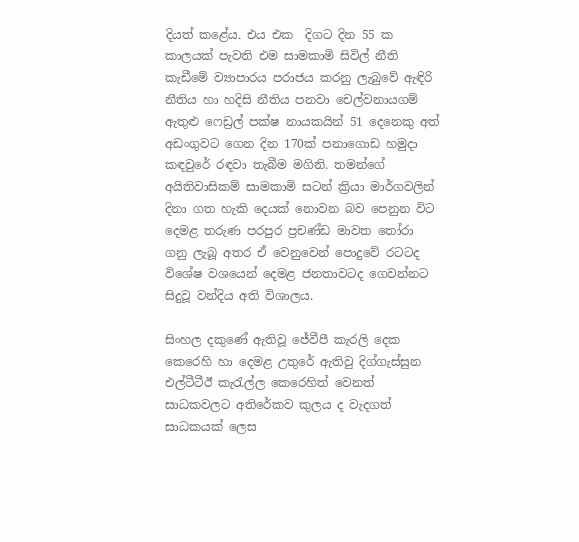දියත් කළේය. එය එක  දිගට දින 55 ක කාලයක් පැවති එම සාමකාමි සිවිල් නීති කැඩීමේ ව්‍යාපාරය පරාජය කරනු ලැබුවේ ඇඳිරි නීතිය හා හදිසි නීතිය පනවා චෙල්වනායගම් ඇතුළු ෆෙඩ්‍රල් පක්ෂ නායකයින් 51 දෙනෙකු අත් අඩංගුවට ගෙන දින 170ක් පනාගොඩ හමුදා කඳවුරේ රඳවා තැබීම මගිනි. තමන්ගේ අයිතිවාසිකම් සාමකාමි සටන් ක්‍රියා මාර්ගවලින් දිනා ගත හැකි දෙයක් නොවන බව පෙනුන විට දෙමළ තරුණ පරපුර ප්‍රචණ්ඩ මාවත තෝරා ගනු ලැබූ අතර ඒ වෙනුවෙන් පොදුවේ රටටද විශේෂ වශයෙන් දෙමළ ජනතාවටද ගෙවන්නට සිදුවූ වන්දිය අති විශාලය.

සිංහල දකුණේ ඇතිවූ ජේවීපී කැරලි දෙක කෙරෙහි හා දෙමළ උතුරේ ඇතිවු දිග්ගැස්සුන එල්ටීටීඊ කැරැල්ල කෙරෙහිත් වෙනත් සාධකවලට අතිරේකව කුලය ද වැදගත් සාධකයක් ලෙස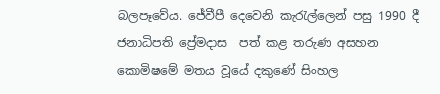බලපෑවේය. ජේවීපී දෙවෙනි කැරැල්ලෙන් පසු 1990 දී ජනාධිපති ප්‍රේමදාස  පත් කළ තරුණ අසහන කොමිෂමේ මතය වූයේ දකුණේ සිංහල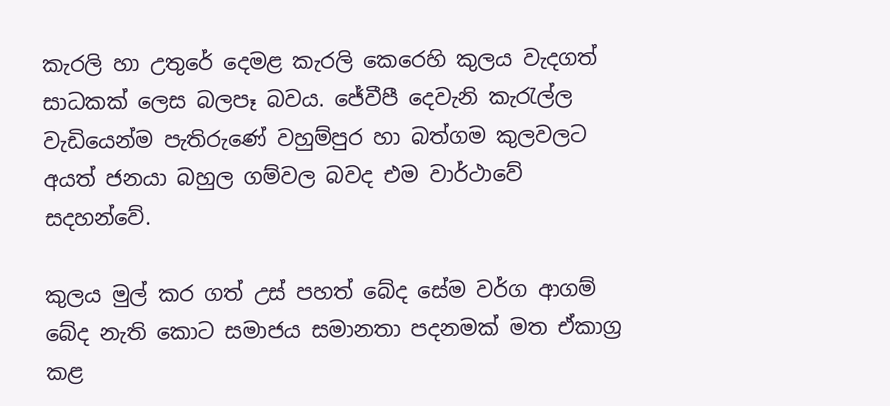කැරලි හා උතුරේ දෙමළ කැරලි කෙරෙහි කුලය වැදගත් සාධකක් ලෙස බලපෑ බවය. ජේවීපී දෙවැනි කැරැල්ල වැඩියෙන්ම පැතිරුණේ වහුම්පුර හා බත්ගම කුලවලට අයත් ජනයා බහුල ගම්වල බවද එම වාර්ථාවේ සදහන්වේ.

කුලය මුල් කර ගත් උස් පහත් බේද සේම වර්ග ආගම් බේද නැති කොට සමාජය සමානතා පදනමක් මත ඒකාග්‍ර කළ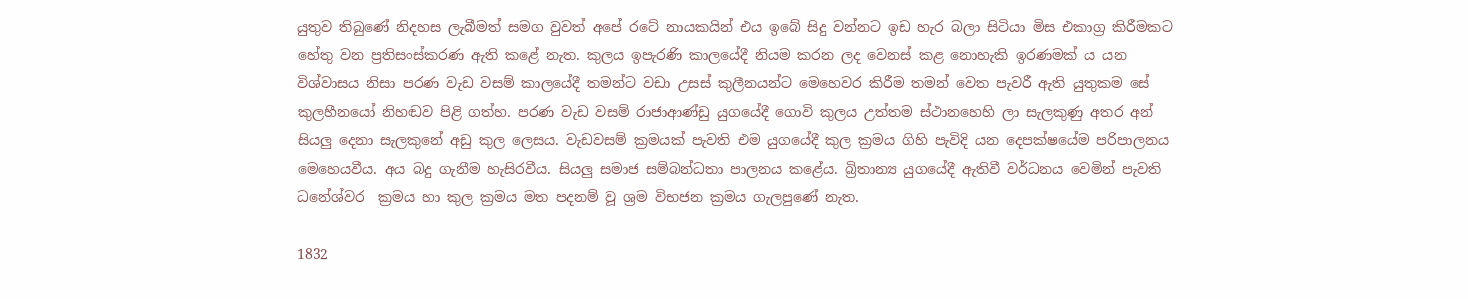යුතුව තිබුණේ නිදහස ලැබීමත් සමග වුවත් අපේ රටේ නායකයින් එය ඉබේ සිදු වන්නට ඉඩ හැර බලා සිටියා මිස එකාග්‍ර කිරීමකට හේතු වන ප්‍රතිසංස්කරණ ඇති කළේ නැත. කුලය ඉපැරණි කාලයේදී නියම කරන ලද වෙනස් කළ නොහැකි ඉරණමක් ය යන විශ්වාසය නිසා පරණ වැඩ වසම් කාලයේදී තමන්ට වඩා උසස් කුලීනයන්ට මෙහෙවර කිරීම තමන් වෙත පැවරී ඇති යුතුකම සේ කුලහීනයෝ නිහඬව පිළි ගත්හ. පරණ වැඩ වසම් රාජාආණ්ඩු යුගයේදී ගොවි කුලය උත්තම ස්ථානහෙහි ලා සැලකුණු අතර අන් සියලු දෙනා සැලකුනේ අඩු කුල ලෙසය. වැඩවසම් ක්‍රමයක් පැවති එම යුගයේදී කුල ක්‍රමය ගිහි පැවිදි යන දෙපක්ෂයේම පරිපාලනය මෙහෙයවීය. අය බදු ගැනීම හැසිරවීය. සියලු සමාජ සම්බන්ධතා පාලනය කළේය. බ්‍රිතාන්‍ය යුගයේදී ඇතිවී වර්ධනය වෙමින් පැවති ධනේශ්වර  ක්‍රමය හා කුල ක්‍රමය මත පදනම් වූ ශ්‍රම විභජන ක්‍රමය ගැලපුණේ නැත.

1832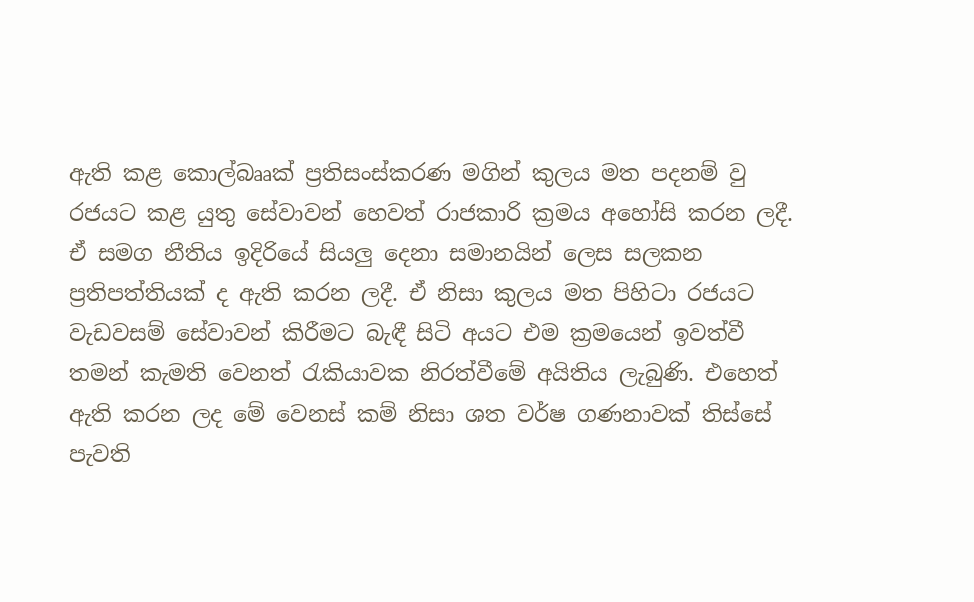ඇති කළ කොල්බෲක් ප්‍රතිසංස්කරණ මගින් කුලය මත පදනම් වු රජයට කළ යුතු සේවාවන් හෙවත් රාජකාරි ක්‍රමය අහෝසි කරන ලදී. ඒ සමග නීතිය ඉදිරියේ සියලු දෙනා සමානයින් ලෙස සලකන ප්‍රතිපත්තියක් ද ඇති කරන ලදී. ඒ නිසා කුලය මත පිහිටා රජයට වැඩවසම් සේවාවන් කිරීමට බැඳී සිටි අයට එම ක්‍රමයෙන් ඉවත්වී තමන් කැමති වෙනත් රැකියාවක නිරත්වීමේ අයිතිය ලැබුණි. එහෙත් ඇති කරන ලද මේ වෙනස් කම් නිසා ශත වර්ෂ ගණනාවක් තිස්සේ පැවති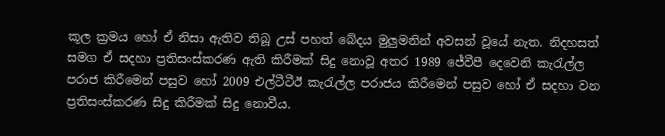කූල ක්‍රමය හෝ ඒ නිසා ඇතිව තිබූ උස් පහත් බේදය මුලුමනින් අවසන් වූයේ නැත. නිදහසත් සමග ඒ සදහා ප්‍රතිසංස්කරණ ඇති කිරීමක් සිදු නොවූ අතර 1989 ජේවීපී දෙවෙනි කැරැල්ල පරාජ කිරීමෙන් පසුව හෝ 2009 එල්ටීටීඊ කැරැල්ල පරාජය කිරීමෙන් පසුව හෝ ඒ සදහා වන ප්‍රතිසංස්කරණ සිදු කිරීමක් සිදු නොවීය.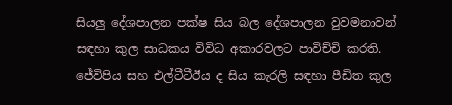සියලු දේශපාලන පක්ෂ සිය බල දේශපාලන වුවමනාවන් සඳහා කුල සාධකය විවිධ අකාරවලට පාවිච්චි කරති. ජේවිපිය සහ එල්ටීටීඊය ද සිය කැරලි සඳහා පීඩිත කුල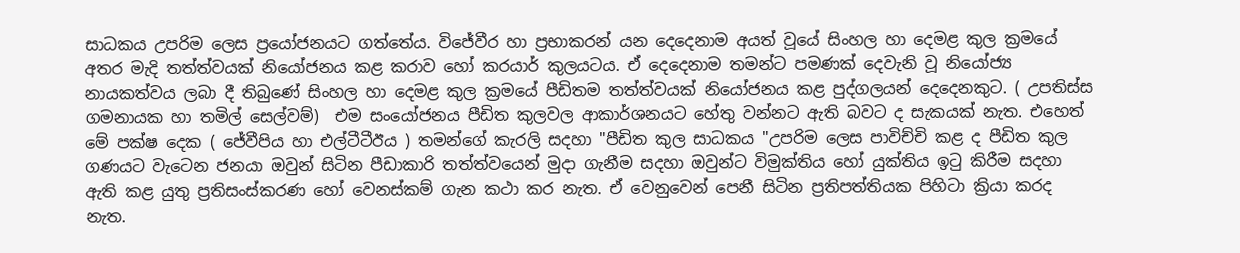සාධකය උපරිම ලෙස ප්‍රයෝජනයට ගත්තේය. විජේවීර හා ප්‍රභාකරන් යන දෙදෙනාම අයත් වූයේ සිංහල හා දෙමළ කුල ක්‍රමයේ අතර මැදි තත්ත්වයක් නියෝජනය කළ කරාව හෝ කරයාර් කුලයටය. ඒ දෙදෙනාම තමන්ට පමණක් දෙවැනි වූ නියෝජ්‍ය නායකත්වය ලබා දී තිබුණේ සිංහල හා දෙමළ කුල ක්‍රමයේ පීඩිතම තත්ත්වයක් නියෝජනය කළ පුද්ගලයන් දෙදෙනකුට. ( උපතිස්ස ගමනායක හා තමිල් සෙල්වම්)  එම සංයෝජනය පීඩිත කුලවල ආකාර්ශනයට හේතු වන්නට ඇති බවට ද සැකයක් නැත. එහෙත් මේ පක්ෂ දෙක ( ජේවීපිය හා එල්ටීටීඊය ) තමන්ගේ කැරලි සදහා "පීඩිත කුල සාධකය "උපරිම ලෙස පාවිච්චි කළ ද පීඩිත කුල ගණයට වැටෙන ජනයා ඔවුන් සිටින පීඩාකාරි තත්ත්වයෙන් මුදා ගැනීම සදහා ඔවුන්ට විමුක්තිය හෝ යුක්තිය ඉටු කිරීම සදහා ඇති කළ යුතු ප්‍රතිසංස්කරණ හෝ වෙනස්කම් ගැන කථා කර නැත. ඒ වෙනුවෙන් පෙනී සිටින ප්‍රතිපත්තියක පිහිටා ක්‍රියා කරද නැත.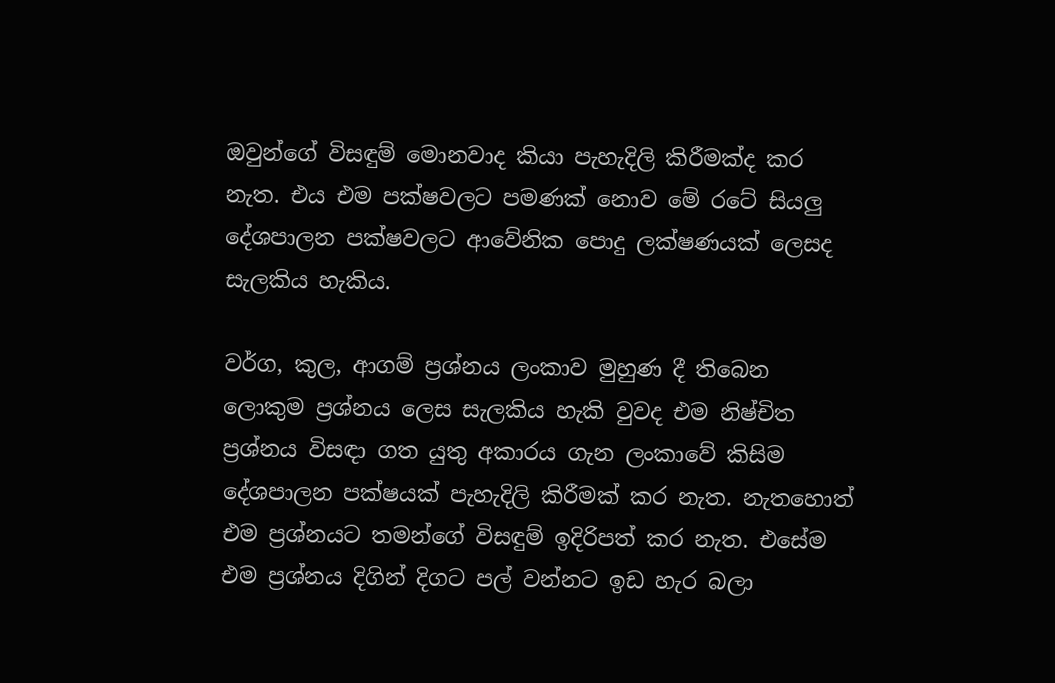ඔවුන්ගේ විසඳුම් මොනවාද කියා පැහැදිලි කිරීමක්ද කර නැත. එය එම පක්ෂවලට පමණක් නොව මේ රටේ සියලු දේශපාලන පක්ෂවලට ආවේනික පොදු ලක්ෂණයක් ලෙසද සැලකිය හැකිය.

වර්ග, කුල, ආගම් ප්‍රශ්නය ලංකාව මුහුණ දී තිබෙන ලොකුම ප්‍රශ්නය ලෙස සැලකිය හැකි වුවද එම නිෂ්චිත ප්‍රශ්නය විසඳා ගත යුතු අකාරය ගැන ලංකාවේ කිසිම දේශපාලන පක්ෂයක් පැහැදිලි කිරීමක් කර නැත. නැතහොත් එම ප්‍රශ්නයට තමන්ගේ විසඳුම් ඉදිරිපත් කර නැත. එසේම එම ප්‍රශ්නය දිගින් දිගට පල් වන්නට ඉඩ හැර බලා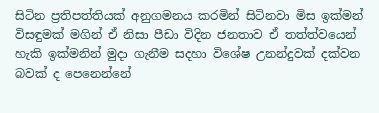සිටින ප්‍රතිපත්තියක් අනුගමනය කරමින් සිටිනවා මිස ඉක්මන් විසඳුමක් මගින් ඒ නිසා පීඩා විදින ජනතාව ඒ තත්ත්වයෙන් හැකි ඉක්මනින් මුදා ගැනීම සදහා විශේෂ උනන්දුවක් දක්වන බවක් ද පෙනෙන්නේ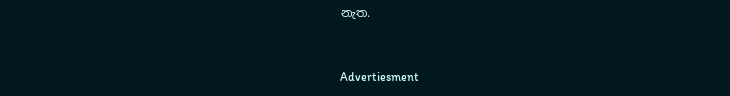නැත.


Advertiesment